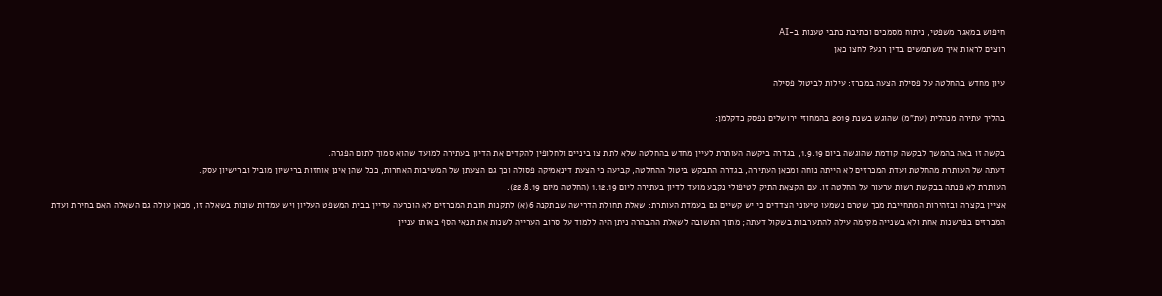חיפוש במאגר משפטי, ניתוח מסמכים וכתיבת כתבי טענות ב-AI
רוצים לראות איך משתמשים בדין רגע? לחצו כאן

עיון מחדש בהחלטה על פסילת הצעה במכרז: עילות לביטול פסילה

בהליך עתירה מנהלית (עת"מ) שהוגש בשנת 2019 בהמחוזי ירושלים נפסק כדקלמן:

בקשה זו באה בהמשך לבקשה קודמת שהוגשה ביום 1.9.19, בגדרה ביקשה העותרת לעיין מחדש בהחלטה שלא לתת צו ביניים ולחלופין להקדים את הדיון בעתירה למועד שהוא סמוך לתום הפגרה.
דעתה של העותרת מהחלטת ועדת המכרזים לא הייתה נוחה ומכאן העתירה, בגדרה התבקש ביטול ההחלטה, קביעה כי הצעת דינאמיקה פסולה וכך גם הצעתן של המשיבות האחרות, ככל שהן אינן אוחזות ברישיון מוביל וברישיון עסק.
העותרת לא פנתה בבקשת רשות ערעור על החלטה זו. עם הקצאת התיק לטיפולי נקבע מועד לדיון בעתירה ליום 1.12.19 (החלטה מיום 22.8.19).
אציין בקצרה ובזהירות המתחייבת מכך שטרם נשמעו טיעוני הצדדים כי יש קשיים גם בעמדת העותרת: שאלת תחולת הדרישה שבתקנה 6(א) לתקנות חובת המכרזים לא הוכרעה עדיין בבית המשפט העליון ויש עמדות שונות בשאלה זו, מכאן עולה גם השאלה האם בחירת ועדת המכרזים בפרשנות אחת ולא בשנייה מקימה עילה להתערבות בשקול דעתה; מתוך התשובה לשאלת ההבהרה ניתן היה ללמוד על סרוב הערייה לשנות את תנאי הסף באותו עניין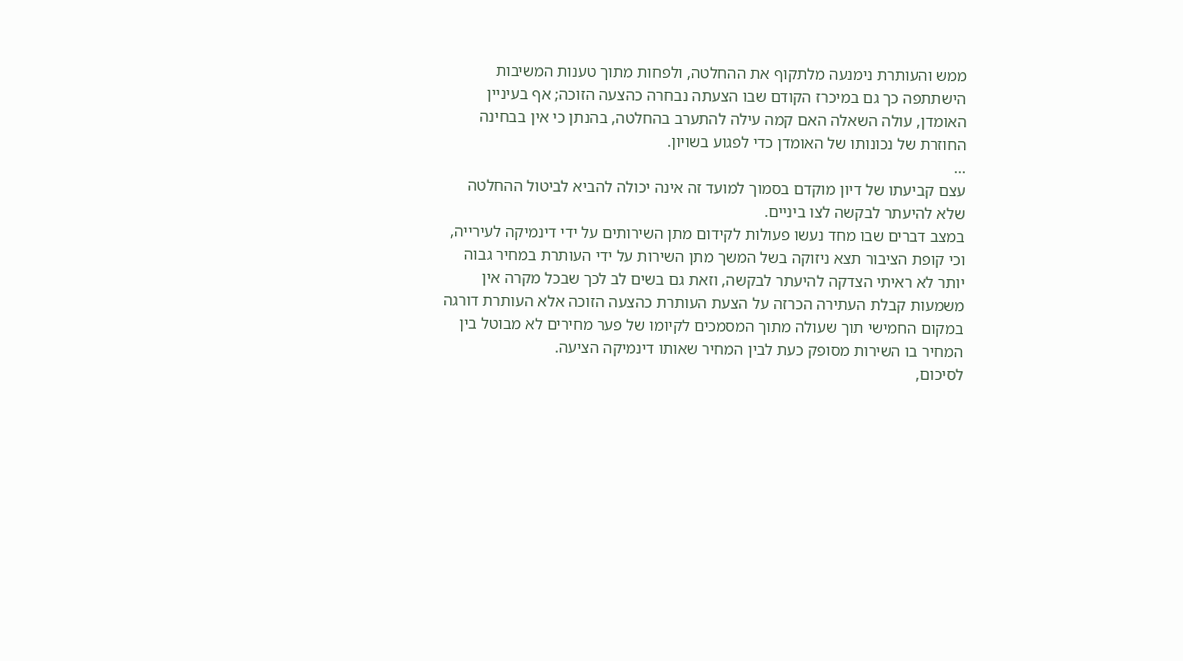ממש והעותרת נימנעה מלתקוף את ההחלטה, ולפחות מתוך טענות המשיבות הישתתפה כך גם במיכרז הקודם שבו הצעתה נבחרה כהצעה הזוכה; אף בעיניין האומדן, עולה השאלה האם קמה עילה להתערב בהחלטה, בהנתן כי אין בבחינה החוזרת של נכונותו של האומדן כדי לפגוע בשויון.
...
עצם קביעתו של דיון מוקדם בסמוך למועד זה אינה יכולה להביא לביטול ההחלטה שלא להיעתר לבקשה לצו ביניים.
במצב דברים שבו מחד נעשו פעולות לקידום מתן השירותים על ידי דינמיקה לעירייה, וכי קופת הציבור תצא ניזוקה בשל המשך מתן השירות על ידי העותרת במחיר גבוה יותר לא ראיתי הצדקה להיעתר לבקשה, וזאת גם בשים לב לכך שבכל מקרה אין משמעות קבלת העתירה הכרזה על הצעת העותרת כהצעה הזוכה אלא העותרת דורגה במקום החמישי תוך שעולה מתוך המסמכים לקיומו של פער מחירים לא מבוטל בין המחיר בו השירות מסופק כעת לבין המחיר שאותו דינמיקה הציעה.
לסיכום,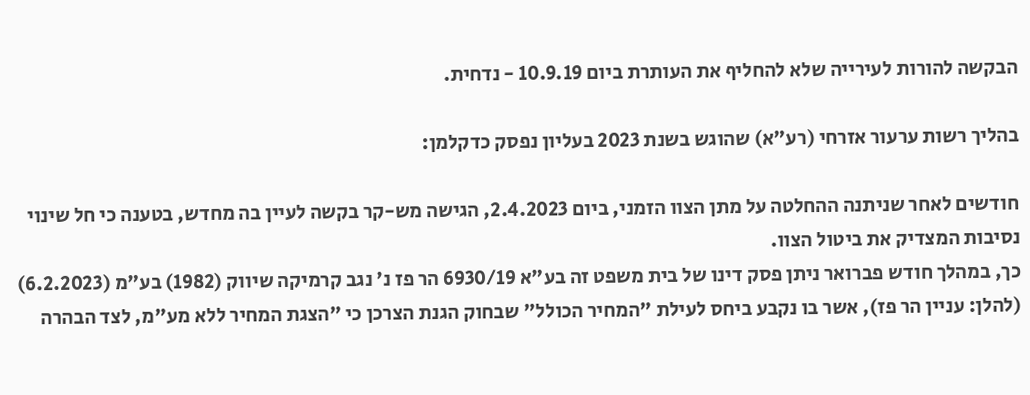הבקשה להורות לעירייה שלא להחליף את העותרת ביום 10.9.19 - נדחית.

בהליך רשות ערעור אזרחי (רע"א) שהוגש בשנת 2023 בעליון נפסק כדקלמן:

חודשים לאחר שניתנה ההחלטה על מתן הצוו הזמני, ביום 2.4.2023, הגישה מש-קר בקשה לעיין בה מחדש, בטענה כי חל שינוי נסיבות המצדיק את ביטול הצוו.
כך, במהלך חודש פברואר ניתן פסק דינו של בית משפט זה בע"א 6930/19 הר פז נ' נגב קרמיקה שיווק (1982) בע"מ (6.2.2023) (להלן: עניין הר פז), אשר בו נקבע ביחס לעילת "המחיר הכולל" שבחוק הגנת הצרכן כי "הצגת המחיר ללא מע"מ, לצד הבהרה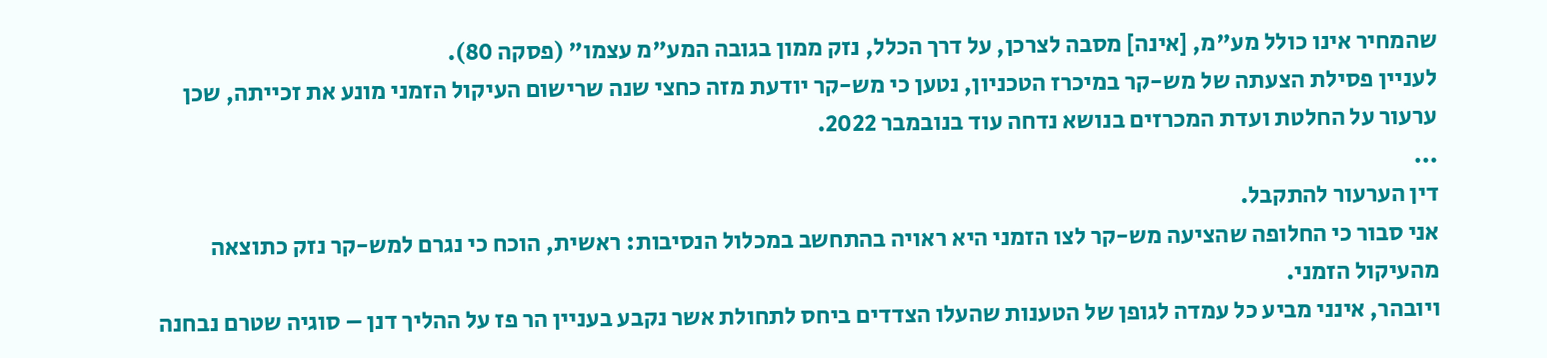שהמחיר אינו כולל מע"מ, [אינה] מסבה לצרכן, על דרך הכלל, נזק ממון בגובה המע"מ עצמו" (פסקה 80).
לעניין פסילת הצעתה של מש-קר במיכרז הטכניון, נטען כי מש-קר יודעת מזה כחצי שנה שרישום העיקול הזמני מונע את זכייתה, שכן ערעור על החלטת ועדת המכרזים בנושא נדחה עוד בנובמבר 2022.
...
דין הערעור להתקבל.
אני סבור כי החלופה שהציעה מש-קר לצו הזמני היא ראויה בהתחשב במכלול הנסיבות: ראשית, הוכח כי נגרם למש-קר נזק כתוצאה מהעיקול הזמני.
ויובהר, אינני מביע כל עמדה לגופן של הטענות שהעלו הצדדים ביחס לתחולת אשר נקבע בעניין הר פז על ההליך דנן – סוגיה שטרם נבחנה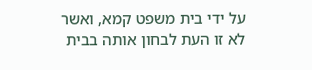על ידי בית משפט קמא, ואשר לא זו העת לבחון אותה בבית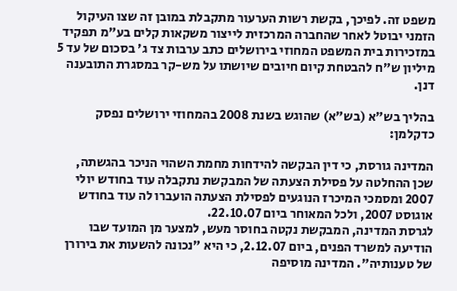משפט זה. לפיכך, בקשת רשות הערעור מתקבלת במובן זה שצו העיקול הזמני יבוטל לאחר שהחברה המרכזית לייצור משקאות קלים בע"מ תפקיד במזכירות בית המשפט המחוזי בירושלים כתב ערבות צד ג' בסכום של עד 5 מיליון ש"ח להבטחת קיום חיובים שיושתו על מש-קר במסגרת התובענה דנן.

בהליך בש"א (בש"א) שהוגש בשנת 2008 בהמחוזי ירושלים נפסק כדקלמן:

המדינה גורסת, כי דין הבקשה להידחות מחמת השהוי הניכר בהגשתה, שכן ההחלטה על פסילת הצעתה של המבקשת נתקבלה עוד בחודש יולי 2007 ומסמכי המיכרז הנוגעים לפסילת הצעתה הועברו לה עוד בחודש אוגוסט 2007, ולכל המאוחר ביום 22.10.07.
לגרסת המדינה, המבקשת נקטה בחוסר מעש, למצער מן המועד שבו הודיעה למשרד הפנים, ביום 2.12.07, כי היא "נכונה להשעות את בירורן של טענותיה". המדינה מוסיפה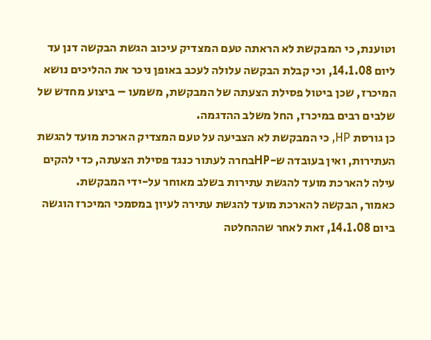וטוענת, כי המבקשת לא הראתה טעם המצדיק עיכוב הגשת הבקשה דנן עד ליום 14.1.08, וכי קבלת הבקשה עלולה לעכב באופן ניכר את ההליכים נושא המיכרז, שכן ביטול פסילת הצעתה של המבקשת, משמעו – ביצוע מחדש של שלבים רבים במיכרז, החל משלב ההדגמה.
כן גורסת HP, כי המבקשת לא הצביעה על טעם המצדיק הארכת מועד להגשת העתירות, ואין בעובדה ש-HPבחרה לעתור כנגד פסילת הצעתה, כדי להקים עילה להארכת מועד להגשת עתירות בשלב מאוחר על-ידי המבקשת.
כאמור, הבקשה להארכת מועד להגשת עתירה לעיון במסמכי המיכרז הוגשה ביום 14.1.08, זאת לאחר שההחלטה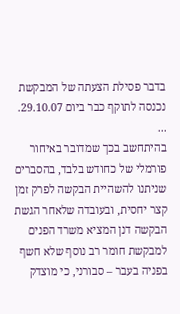בדבר פסילת הצעתה של המבקשת נכנסה לתוקף כבר ביום 29.10.07.
...
בהיתחשב בכך שמדובר באיחור פורמלי של כחודש בלבד, בהסברים שניתנו להשהיית הבקשה לפרק זמן קצר יחסית, ובעובדה שלאחר הגשת הבקשה דנן המציא משרד הפנים למבקשת חומר רב נוסף שלא חשף בפניה בעבר – סבורני, כי מוצדק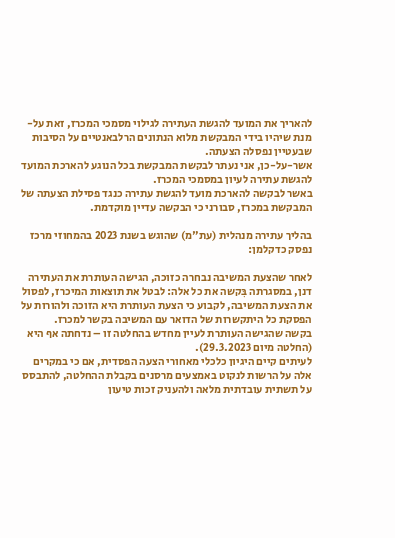להאריך את המועד להגשת העתירה לגילוי מסמכי המכרז, זאת על-מנת שיהיו בידי המבקשת מלוא הנתונים הרלבאנטיים על הסיבות שבעטיין נפסלה הצעתה.
אשר-על-כן, אני נעתר לבקשת המבקשת בכל הנוגע להארכת המועד להגשת עתירה לעיון במסמכי המכרז.
באשר לבקשה להארכת מועד להגשת עתירה כנגד פסילת הצעתה של המבקשת במכרז, סבורני כי הבקשה עדיין מוקדמת.

בהליך עתירה מנהלית (עת"מ) שהוגש בשנת 2023 בהמחוזי מרכז נפסק כדקלמן:

לאחר שהצעת המשיבה נבחרה כזוכה, הגישה העותרת את העתירה דנן, במסגרתה בִּקשה את כל אלה: לבטל את תוצאות המיכרז, לפסול את הצעת המשיבה, לקבוע כי הצעת העותרת היא הזוכה ולהורות על הפסקת כל היתקשרות של הדואר עם המשיבה בקשר למכרז.
בקשה שהגישה העותרת לעיין מחדש בהחלטה זו – נדחתה אף היא (החלטה מיום 29.3.2023).
לעיתים קיים היגיון כלכלי מאחורי הצעה הפסדית, אם כי במקרים אלה על הרשות לנקוט באמצעים מרסנים בקבלת ההחלטה, להתבסס על תשתית עובדתית מלאה ולהעניק זכות טיעון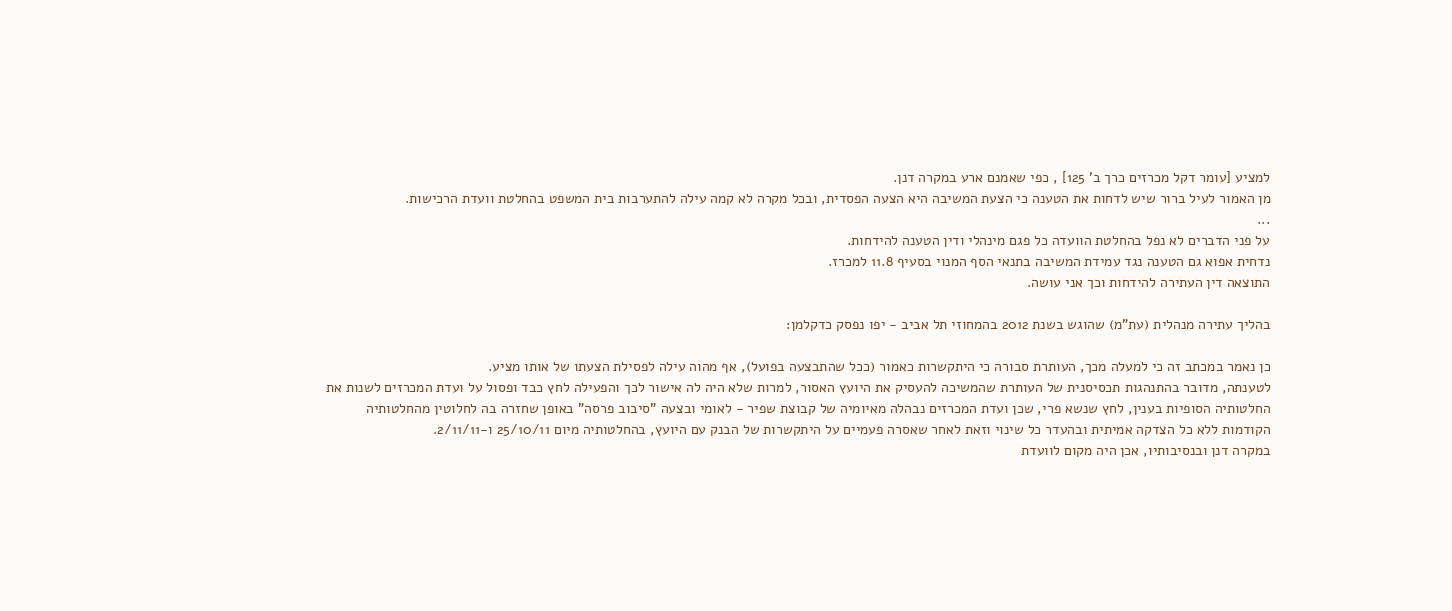למציע [עומר דקל מכרזים כרך ב' 125] , כפי שאמנם ארע במקרה דנן.
מן האמור לעיל ברור שיש לדחות את הטענה כי הצעת המשיבה היא הצעה הפסדית, ובכל מקרה לא קמה עילה להתערבות בית המשפט בהחלטת וועדת הרכישות.
...
על פני הדברים לא נפל בהחלטת הוועדה כל פגם מינהלי ודין הטענה להידחות.
נדחית אפוא גם הטענה נגד עמידת המשיבה בתנאי הסף המנוי בסעיף 11.8 למכרז.
התוצאה דין העתירה להידחות וכך אני עושה.

בהליך עתירה מנהלית (עת"מ) שהוגש בשנת 2012 בהמחוזי תל אביב - יפו נפסק כדקלמן:

כן נאמר במכתב זה כי למעלה מכך, העותרת סבורה כי היתקשרות כאמור (ככל שהתבצעה בפועל), אף מהוה עילה לפסילת הצעתו של אותו מציע.
לטענתה, מדובר בהתנהגות תכסיסנית של העותרת שהמשיכה להעסיק את היועץ האסור, למרות שלא היה לה אישור לכך והפעילה לחץ כבד ופסול על ועדת המכרזים לשנות את החלטותיה הסופיות בענין, לחץ שנשא פרי, שכן ועדת המכרזים נבהלה מאיומיה של קבוצת שפיר - לאומי ובצעה "סיבוב פרסה" באופן שחזרה בה לחלוטין מהחלטותיה הקודמות ללא כל הצדקה אמיתית ובהעדר כל שינוי וזאת לאחר שאסרה פעמיים על היתקשרות של הבנק עם היועץ, בהחלטותיה מיום 25/10/11 ו-2/11/11.
במקרה דנן ובנסיבותיו, אכן היה מקום לוועדת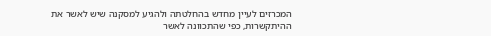המכרזים לעיין מחדש בהחלטתה ולהגיע למסקנה שיש לאשר את ההיתקשרות, כפי שהתכוונה לאשר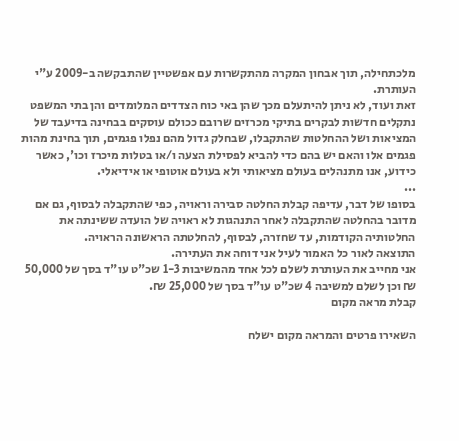מלכתחילה, תוך אבחון המקרה מהתקשרות עם אפשטיין שהתבקשה ב-2009 ע"י העותרת.
זאת ועוד, לא ניתן להיתעלם מכך שהן באי כוח הצדדים המלומדים והן בתי המשפט נתקלים חדשות לבקרים בתיקי מכרזים שרובם ככולם עוסקים בבחינה בדיעבד של המציאות ושל ההחלטות שהתקבלו, שבחלק גדול מהם נפלו פגמים, תוך בחינת מהות פגמים אלו והאם יש בהם כדי להביא לפסילת הצעה ו/או בטלות מיכרז וכו', כאשר כידוע, אנו מתנהלים בעולם מציאותי ולא בעולם אוטופי או אידיאלי.
...
בסופו של דבר, עדיפה קבלת החלטה סבירה וראויה, כפי שהתקבלה לבסוף, גם אם מדובר בהחלטה שהתקבלה לאחר התנהגות לא ראויה של הועדה ששינתה את החלטותיה הקודמות, עד שחזרה, לבסוף, להחלטתה הראשונה הראויה.
התוצאה לאור כל האמור לעיל אני דוחה את העתירה.
אני מחייב את העותרת לשלם לכל אחד מהמשיבות 1-3 שכ"ט עו"ד בסך של 50,000 ₪ וכן לשלם למשיבה 4 שכ"ט עו"ד בסך של 25,000 ₪.
קבלת מראה מקום

השאירו פרטים והמראה מקום ישלח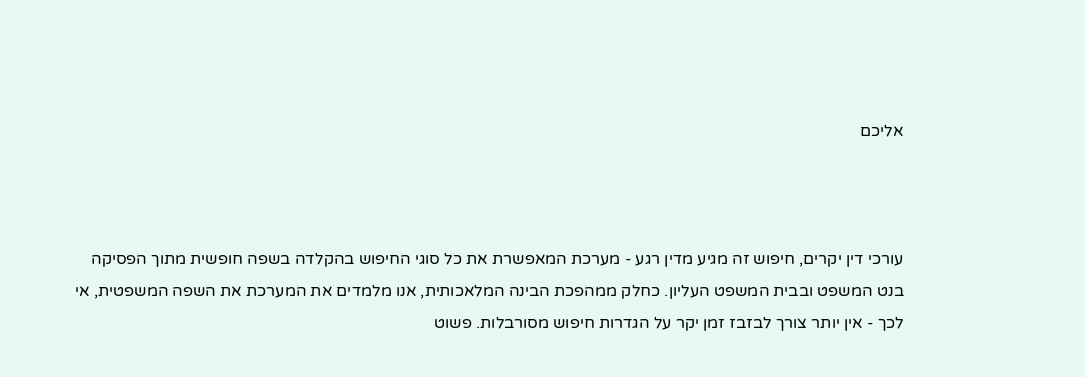אליכם



עורכי דין יקרים, חיפוש זה מגיע מדין רגע - מערכת המאפשרת את כל סוגי החיפוש בהקלדה בשפה חופשית מתוך הפסיקה בנט המשפט ובבית המשפט העליון. כחלק ממהפכת הבינה המלאכותית, אנו מלמדים את המערכת את השפה המשפטית, אי לכך - אין יותר צורך לבזבז זמן יקר על הגדרות חיפוש מסורבלות. פשוט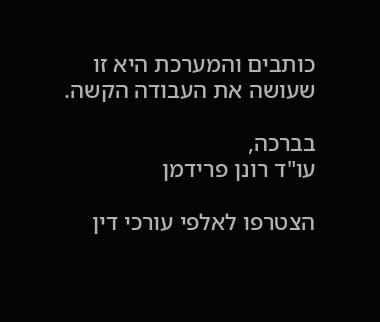כותבים והמערכת היא זו שעושה את העבודה הקשה.

בברכה,
עו"ד רונן פרידמן

הצטרפו לאלפי עורכי דין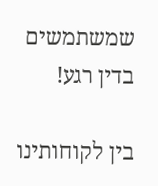שמשתמשים בדין רגע!

בין לקוחותינו